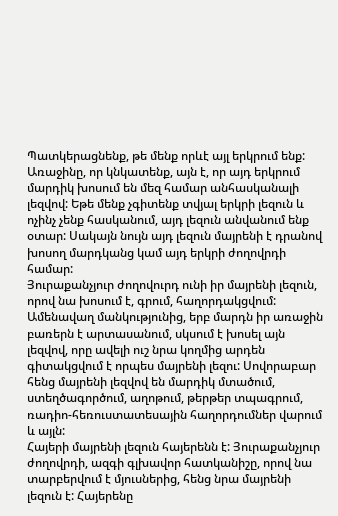Պատկերացնենք, թե մենք որևէ այլ երկրում ենք: Առաջինը, որ կնկատենք, այն է, որ այդ երկրում մարդիկ խոսում են մեզ համար անհասկանալի լեզվով: Եթե մենք չգիտենք տվյալ երկրի լեզուն և ոչինչ չենք հասկանում, այդ լեզուն անվանում ենք օտար: Սակայն նույն այդ լեզուն մայրենի է դրանով խոսող մարդկանց կամ այդ երկրի ժողովրդի համար:
Յուրաքանչյուր ժողովուրդ ունի իր մայրենի լեզուն, որով նա խոսում է, գրում, հաղորդակցվում: Ամենավաղ մանկությունից, երբ մարդն իր առաջին բառերն է արտասանում, սկսում է խոսել այն լեզվով, որը ավելի ուշ նրա կողմից արդեն գիտակցվում է որպես մայրենի լեզու: Սովորաբար հենց մայրենի լեզվով են մարդիկ մտածում, ստեղծագործում, աղոթում, թերթեր տպագրում, ռադիո-հեռուստատեսային հաղորդումներ վարում և այլն:
Հայերի մայրենի լեզուն հայերենն է: Յուրաքանչյուր ժողովրդի, ազգի գլխավոր հատկանիշը, որով նա տարբերվում է մյուսներից, հենց նրա մայրենի լեզուն է: Հայերենը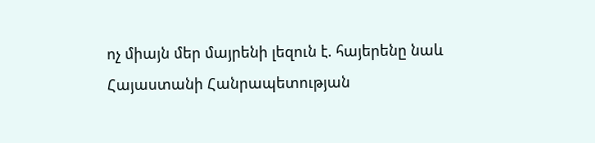ոչ միայն մեր մայրենի լեզուն է. հայերենը նաև Հայաստանի Հանրապետության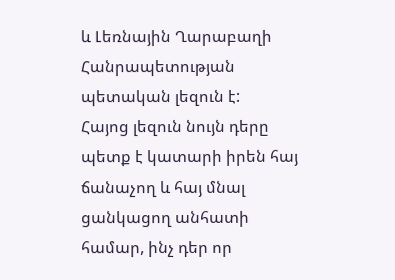և Լեռնային Ղարաբաղի Հանրապետության պետական լեզուն է:
Հայոց լեզուն նույն դերը պետք է կատարի իրեն հայ ճանաչող և հայ մնալ ցանկացող անհատի համար, ինչ դեր որ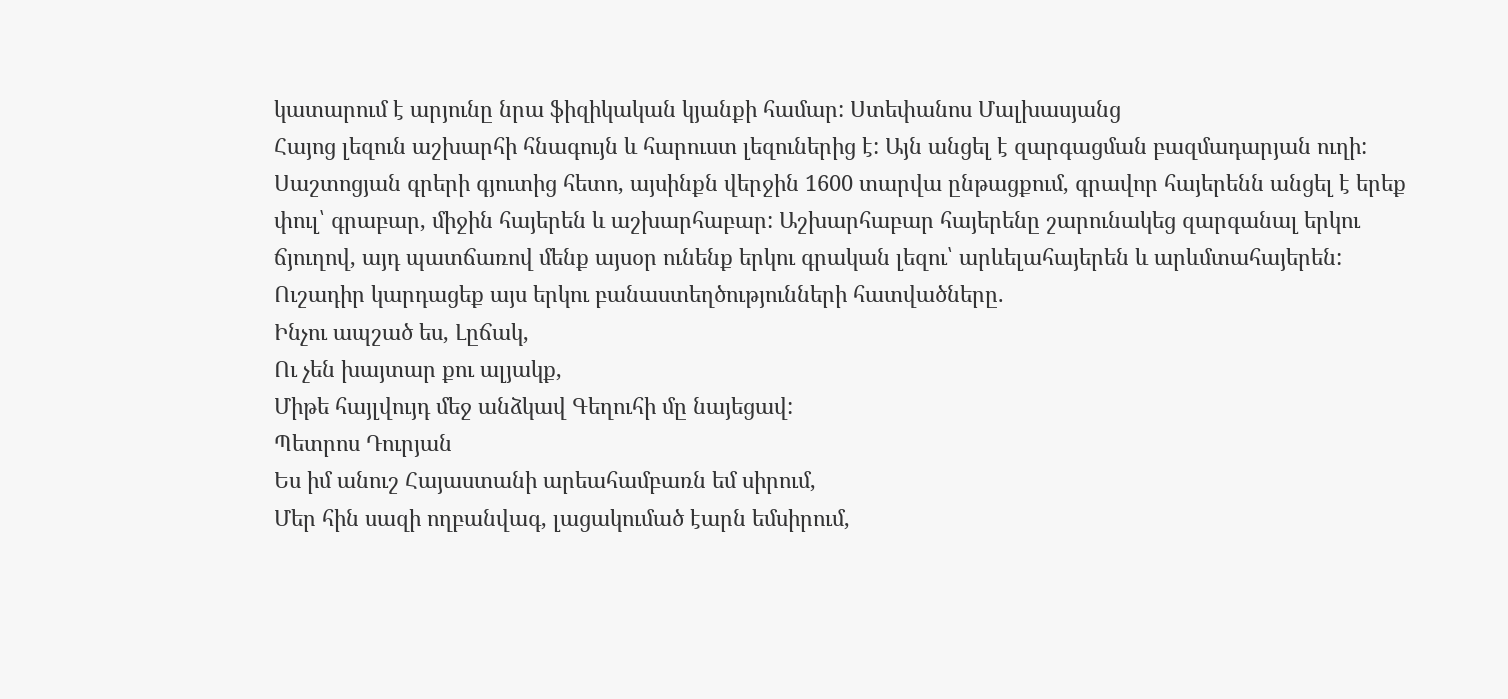կատարում է արյունը նրա ֆիզիկական կյանքի համար: Ստեփանոս Մալխասյանց
Հայոց լեզուն աշխարհի հնագույն և հարուստ լեզուներից է: Այն անցել է զարգացման բազմադարյան ուղի: Սաշտոցյան գրերի գյուտից հետո, այսինքն վերջին 1600 տարվա ընթացքում, գրավոր հայերենն անցել է երեք փուլ՝ գրաբար, միջին հայերեն և աշխարհաբար: Աշխարհաբար հայերենը շարունակեց զարգանալ երկու ճյուղով, այդ պատճառով մենք այսօր ունենք երկու գրական լեզու՝ արևելահայերեն և արևմտահայերեն:
Ուշադիր կարդացեք այս երկու բանաստեղծությունների հատվածները.
Ինչու ապշած ես, Լըճակ,
Ու չեն խայտար քու ալյակք,
Միթե հայլվույդ մեջ անձկավ Գեղուհի մը նայեցավ:
Պետրոս Դուրյան
Ես իմ անուշ Հայաստանի արեահամբառն եմ սիրում,
Մեր հին սազի ողբանվագ, լացակումած էարն եմսիրում,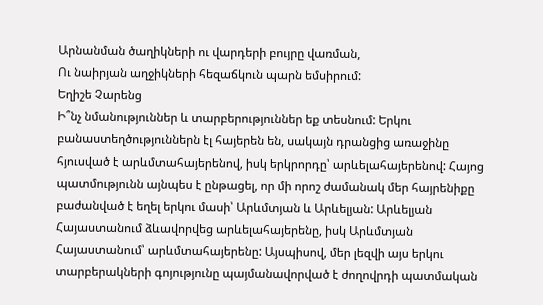Արնանման ծաղիկների ու վարդերի բույրը վառման,
Ու նաիրյան աղջիկների հեզաճկուն պարն եմսիրում:
Եղիշե Չարենց
Ի՞նչ նմանություններ և տարբերություններ եք տեսնում: Երկու բանաստեղծություններն էլ հայերեն են, սակայն դրանցից առաջինը հյուսված է արևմտահայերենով, իսկ երկրորդը՝ արևելահայերենով: Հայոց պատմությունն այնպես է ընթացել, որ մի որոշ ժամանակ մեր հայրենիքը բաժանված է եղել երկու մասի՝ Արևմտյան և Արևելյան: Արևելյան Հայաստանում ձևավորվեց արևելահայերենը, իսկ Արևմտյան Հայաստանում՝ արևմտահայերենը: Այսպիսով, մեր լեզվի այս երկու տարբերակների գոյությունը պայմանավորված է ժողովրդի պատմական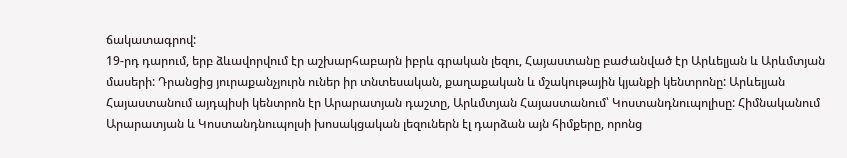ճակատագրով:
19-րդ դարում, երբ ձևավորվում էր աշխարհաբարն իբրև գրական լեզու, Հայաստանը բաժանված էր Արևելյան և Արևմտյան մասերի: Դրանցից յուրաքանչյուրն ուներ իր տնտեսական, քաղաքական և մշակութային կյանքի կենտրոնը: Արևելյան Հայաստանում այդպիսի կենտրոն էր Արարատյան դաշտը, Արևմտյան Հայաստանում՝ Կոստանդնուպոլիսը: Հիմնականում Արարատյան և Կոստանդնուպոլսի խոսակցական լեզուներն էլ դարձան այն հիմքերը, որոնց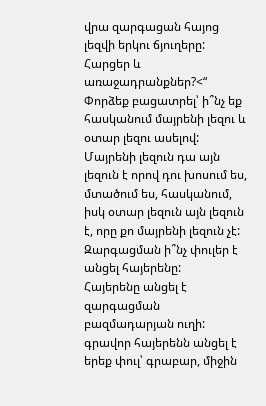վրա զարգացան հայոց լեզվի երկու ճյուղերը:
Հարցեր և առաջադրանքներ?<“
Փորձեք բացատրել՝ ի՞նչ եք հասկանում մայրենի լեզու և օտար լեզու ասելով:
Մայրենի լեզուն դա այն լեզուն է որով դու խոսում ես, մտածում ես, հասկանում, իսկ օտար լեզուն այն լեզուն է, որը քո մայրենի լեզուն չէ:
Զարգացման ի՞նչ փուլեր է անցել հայերենը:
Հայերենը անցել է զարգացման բազմադարյան ուղի: գրավոր հայերենն անցել է երեք փուլ՝ գրաբար, միջին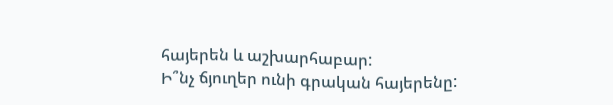հայերեն և աշխարհաբար:
Ի՞նչ ճյուղեր ունի գրական հայերենը: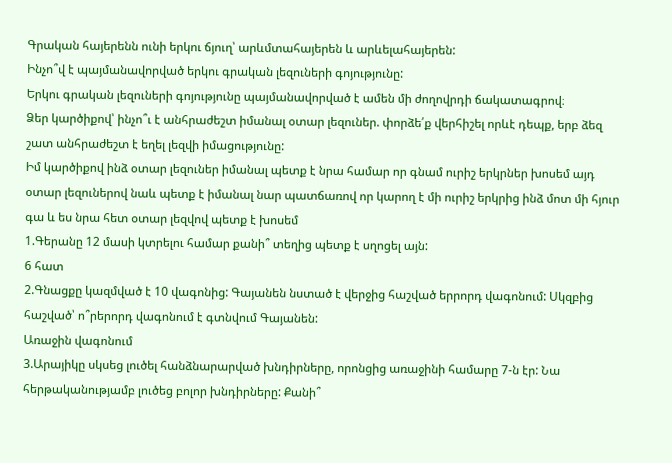Գրական հայերենն ունի երկու ճյուղ՝ արևմտահայերեն և արևելահայերեն:
Ինչո՞վ է պայմանավորված երկու գրական լեզուների գոյությունը:
Երկու գրական լեզուների գոյությունը պայմանավորված է ամեն մի ժողովրդի ճակատագրով։
Ձեր կարծիքով՝ ինչո՞ւ է անհրաժեշտ իմանալ օտար լեզուներ. փորձե՛ք վերհիշել որևէ դեպք, երբ ձեզ շատ անհրաժեշտ է եղել լեզվի իմացությունը:
Իմ կարծիքով ինձ օտար լեզուներ իմանալ պետք է նրա համար որ գնամ ուրիշ երկրներ խոսեմ այդ օտար լեզուներով նաև պետք է իմանալ նար պատճառով որ կարող է մի ուրիշ երկրից ինձ մոտ մի հյուր գա և ես նրա հետ օտար լեզվով պետք է խոսեմ
1.Գերանը 12 մասի կտրելու համար քանի՞ տեղից պետք է սղոցել այն:
6 հատ
2.Գնացքը կազմված է 10 վագոնից: Գայանեն նստած է վերջից հաշված երրորդ վագոնում: Սկզբից հաշված՝ ո՞րերորդ վագոնում է գտնվում Գայանեն:
Առաջին վագոնում
3.Արայիկը սկսեց լուծել հանձնարարված խնդիրները, որոնցից առաջինի համարը 7-ն էր: Նա հերթականությամբ լուծեց բոլոր խնդիրները: Քանի՞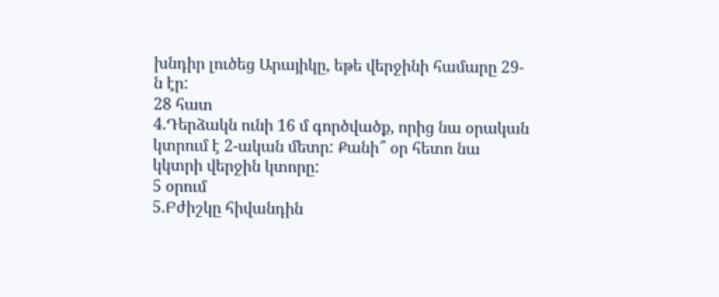խնդիր լուծեց Արայիկը, եթե վերջինի համարը 29-ն էր:
28 հատ
4.Դերձակն ունի 16 մ գործվածք, որից նա օրական կտրում է 2-ական մետր: Քանի՞ օր հետո նա կկտրի վերջին կտորը:
5 օրում
5.Բժիշկը հիվանդին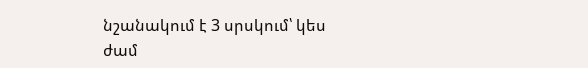նշանակում է 3 սրսկում՝ կես ժամ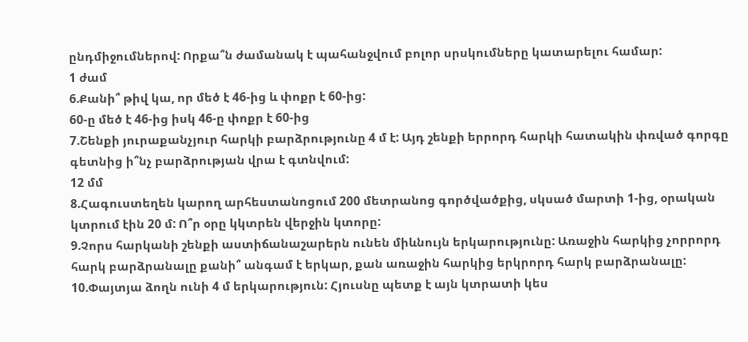ընդմիջումներով: Որքա՞ն ժամանակ է պահանջվում բոլոր սրսկումները կատարելու համար:
1 ժամ
6.Քանի՞ թիվ կա, որ մեծ է 46-ից և փոքր է 60-ից:
60-ը մեծ է 46-ից իսկ 46-ը փոքր է 60-ից
7.Շենքի յուրաքանչյուր հարկի բարձրությունը 4 մ է: Այդ շենքի երրորդ հարկի հատակին փռված գորգը գետնից ի՞նչ բարձրության վրա է գտնվում:
12 մմ
8.Հագուստեղեն կարող արհեստանոցում 200 մետրանոց գործվածքից, սկսած մարտի 1-ից, օրական կտրում էին 20 մ: Ո՞ր օրը կկտրեն վերջին կտորը:
9.Չորս հարկանի շենքի աստիճանաշարերն ունեն միևնույն երկարությունը: Առաջին հարկից չորրորդ հարկ բարձրանալը քանի՞ անգամ է երկար, քան առաջին հարկից երկրորդ հարկ բարձրանալը:
10.Փայտյա ձողն ունի 4 մ երկարություն: Հյուսնը պետք է այն կտրատի կես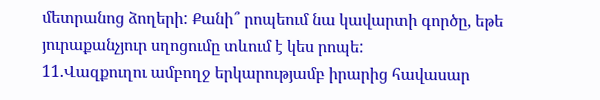մետրանոց ձողերի: Քանի՞ րոպեում նա կավարտի գործը, եթե յուրաքանչյուր սղոցումը տևում է կես րոպե:
11.Վազքուղու ամբողջ երկարությամբ իրարից հավասար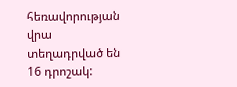հեռավորության վրա տեղադրված են 16 դրոշակ: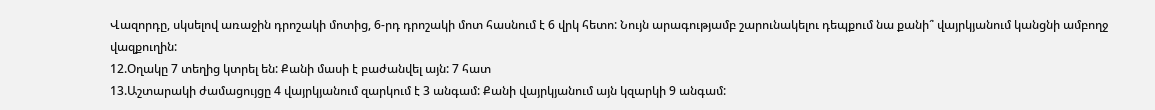Վազորդը, սկսելով առաջին դրոշակի մոտից, 6-րդ դրոշակի մոտ հասնում է 6 վրկ հետո: Նույն արագությամբ շարունակելու դեպքում նա քանի՞ վայրկյանում կանցնի ամբողջ վազքուղին:
12.Օղակը 7 տեղից կտրել են: Քանի մասի է բաժանվել այն: 7 հատ
13.Աշտարակի ժամացույցը 4 վայրկյանում զարկում է 3 անգամ: Քանի վայրկյանում այն կզարկի 9 անգամ: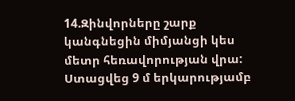14.Զինվորները շարք կանգնեցին միմյանցի կես մետր հեռավորության վրա: Ստացվեց 9 մ երկարությամբ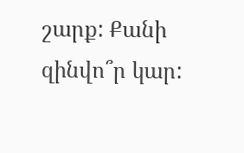շարք: Քանի զինվո՞ր կար: